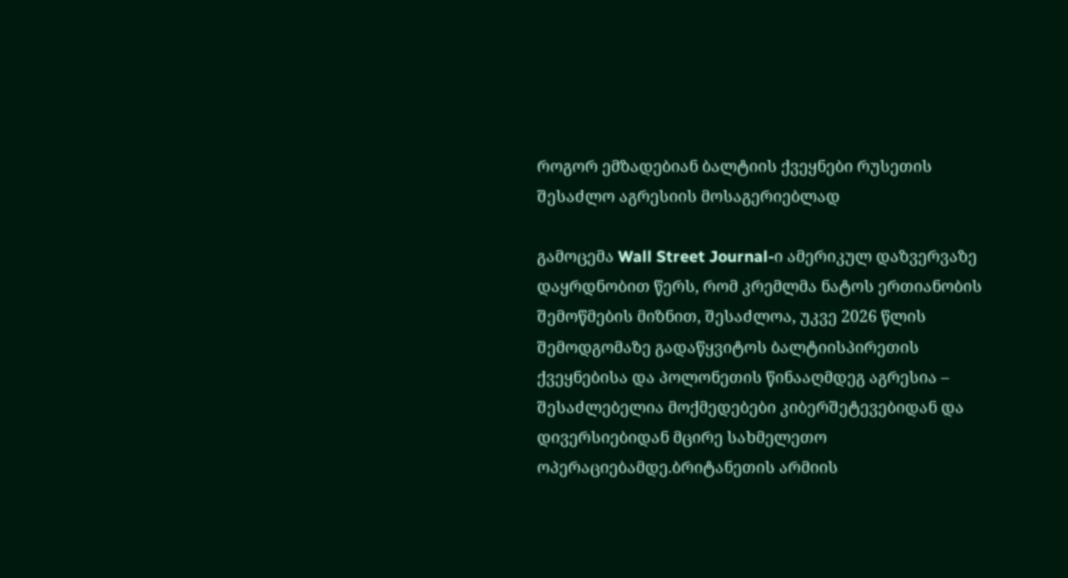როგორ ემზადებიან ბალტიის ქვეყნები რუსეთის შესაძლო აგრესიის მოსაგერიებლად

გამოცემა Wall Street Journal-ი ამერიკულ დაზვერვაზე დაყრდნობით წერს, რომ კრემლმა ნატოს ერთიანობის შემოწმების მიზნით, შესაძლოა, უკვე 2026 წლის შემოდგომაზე გადაწყვიტოს ბალტიისპირეთის ქვეყნებისა და პოლონეთის წინააღმდეგ აგრესია – შესაძლებელია მოქმედებები კიბერშეტევებიდან და დივერსიებიდან მცირე სახმელეთო ოპერაციებამდე.ბრიტანეთის არმიის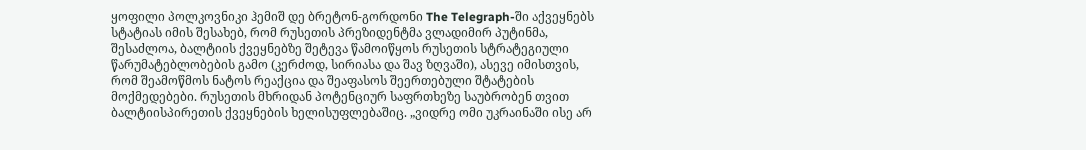ყოფილი პოლკოვნიკი ჰემიშ დე ბრეტონ-გორდონი The Telegraph-ში აქვეყნებს სტატიას იმის შესახებ, რომ რუსეთის პრეზიდენტმა ვლადიმირ პუტინმა, შესაძლოა, ბალტიის ქვეყნებზე შეტევა წამოიწყოს რუსეთის სტრატეგიული წარუმატებლობების გამო (კერძოდ, სირიასა და შავ ზღვაში), ასევე იმისთვის, რომ შეამოწმოს ნატოს რეაქცია და შეაფასოს შეერთებული შტატების მოქმედებები. რუსეთის მხრიდან პოტენციურ საფრთხეზე საუბრობენ თვით ბალტიისპირეთის ქვეყნების ხელისუფლებაშიც. „ვიდრე ომი უკრაინაში ისე არ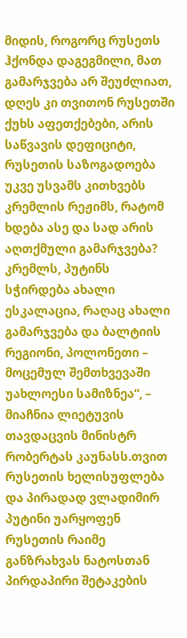მიდის, როგორც რუსეთს ჰქონდა დაგეგმილი, მათ გამარჯვება არ შეუძლიათ, დღეს კი თვითონ რუსეთში ქუხს აფეთქებები, არის საწვავის დეფიციტი, რუსეთის საზოგადოება უკვე უსვამს კითხვებს კრემლის რეჟიმს, რატომ ხდება ასე და სად არის აღთქმული გამარჯვება? კრემლს, პუტინს სჭირდება ახალი ესკალაცია, რაღაც ახალი გამარჯვება და ბალტიის რეგიონი, პოლონეთი – მოცემულ შემთხვევაში უახლოესი სამიზნეა“, – მიაჩნია ლიეტუვის თავდაცვის მინისტრ რობერტას კაუნასს.თვით რუსეთის ხელისუფლება და პირადად ვლადიმირ პუტინი უარყოფენ რუსეთის რაიმე განზრახვას ნატოსთან პირდაპირი შეტაკების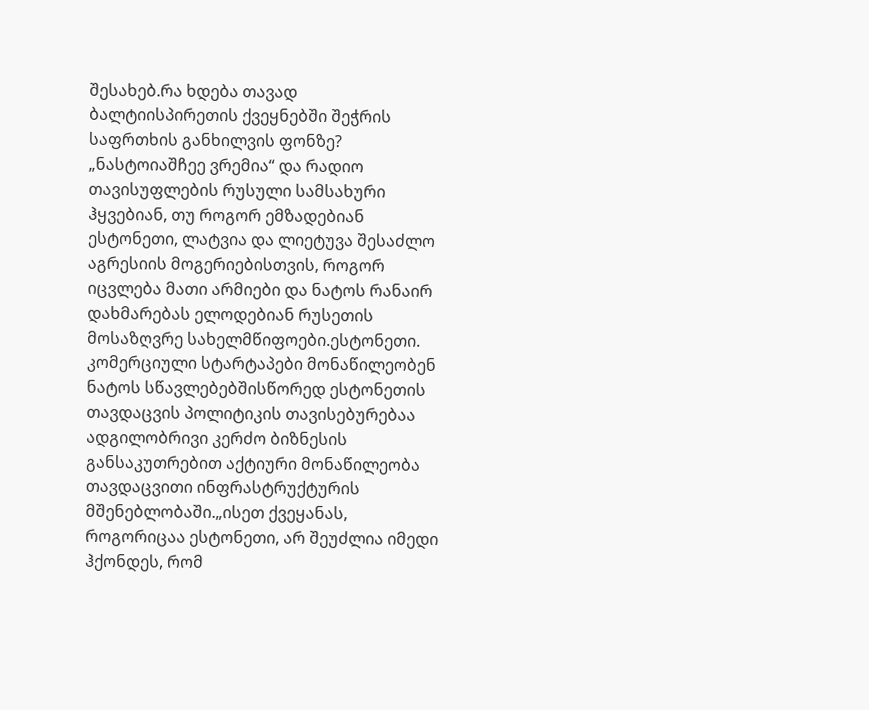შესახებ.რა ხდება თავად ბალტიისპირეთის ქვეყნებში შეჭრის საფრთხის განხილვის ფონზე? „ნასტოიაშჩეე ვრემია“ და რადიო თავისუფლების რუსული სამსახური ჰყვებიან, თუ როგორ ემზადებიან ესტონეთი, ლატვია და ლიეტუვა შესაძლო აგრესიის მოგერიებისთვის, როგორ იცვლება მათი არმიები და ნატოს რანაირ დახმარებას ელოდებიან რუსეთის მოსაზღვრე სახელმწიფოები.ესტონეთი. კომერციული სტარტაპები მონაწილეობენ ნატოს სწავლებებშისწორედ ესტონეთის თავდაცვის პოლიტიკის თავისებურებაა ადგილობრივი კერძო ბიზნესის განსაკუთრებით აქტიური მონაწილეობა თავდაცვითი ინფრასტრუქტურის მშენებლობაში.„ისეთ ქვეყანას, როგორიცაა ესტონეთი, არ შეუძლია იმედი ჰქონდეს, რომ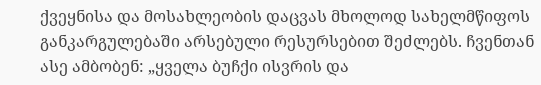ქვეყნისა და მოსახლეობის დაცვას მხოლოდ სახელმწიფოს განკარგულებაში არსებული რესურსებით შეძლებს. ჩვენთან ასე ამბობენ: „ყველა ბუჩქი ისვრის და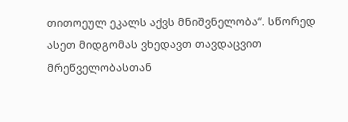თითოეულ ეკალს აქვს მნიშვნელობა“. სწორედ ასეთ მიდგომას ვხედავთ თავდაცვით მრეწველობასთან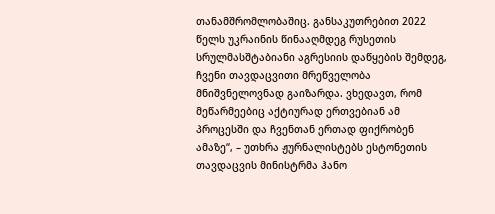თანამშრომლობაშიც. განსაკუთრებით 2022 წელს უკრაინის წინააღმდეგ რუსეთის სრულმასშტაბიანი აგრესიის დაწყების შემდეგ, ჩვენი თავდაცვითი მრეწველობა მნიშვნელოვნად გაიზარდა. ვხედავთ, რომ მეწარმეებიც აქტიურად ერთვებიან ამ პროცესში და ჩვენთან ერთად ფიქრობენ ამაზე“, – უთხრა ჟურნალისტებს ესტონეთის თავდაცვის მინისტრმა ჰანო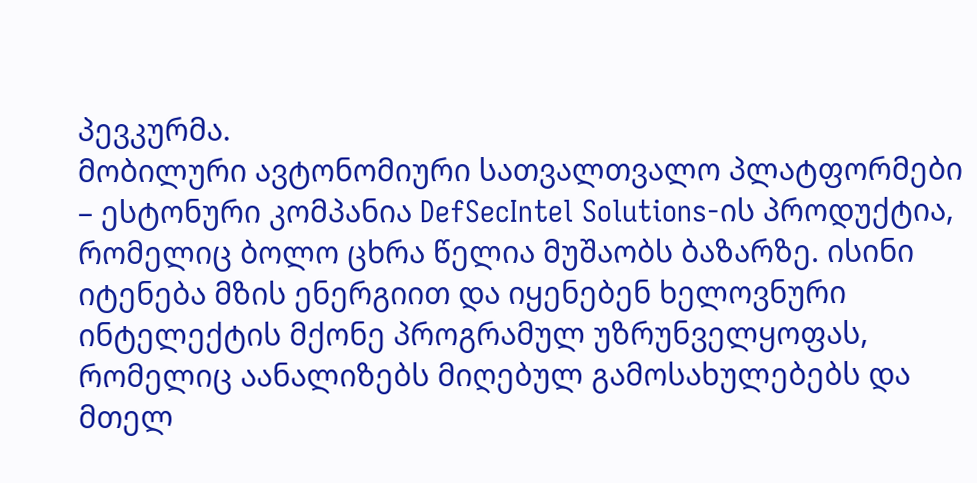პევკურმა.
მობილური ავტონომიური სათვალთვალო პლატფორმები – ესტონური კომპანია DefSecIntel Solutions-ის პროდუქტია, რომელიც ბოლო ცხრა წელია მუშაობს ბაზარზე. ისინი იტენება მზის ენერგიით და იყენებენ ხელოვნური ინტელექტის მქონე პროგრამულ უზრუნველყოფას, რომელიც აანალიზებს მიღებულ გამოსახულებებს და მთელ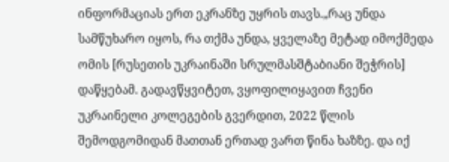ინფორმაციას ერთ ეკრანზე უყრის თავს.„რაც უნდა სამწუხარო იყოს, რა თქმა უნდა, ყველაზე მეტად იმოქმედა ომის [რუსეთის უკრაინაში სრულმასშტაბიანი შეჭრის] დაწყებამ. გადავწყვიტეთ, ვყოფილიყავით ჩვენი უკრაინელი კოლეგების გვერდით, 2022 წლის შემოდგომიდან მათთან ერთად ვართ წინა ხაზზე. და იქ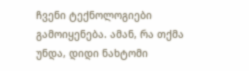ჩვენი ტექნოლოგიები გამოიყენება. ამან, რა თქმა უნდა, დიდი ნახტომი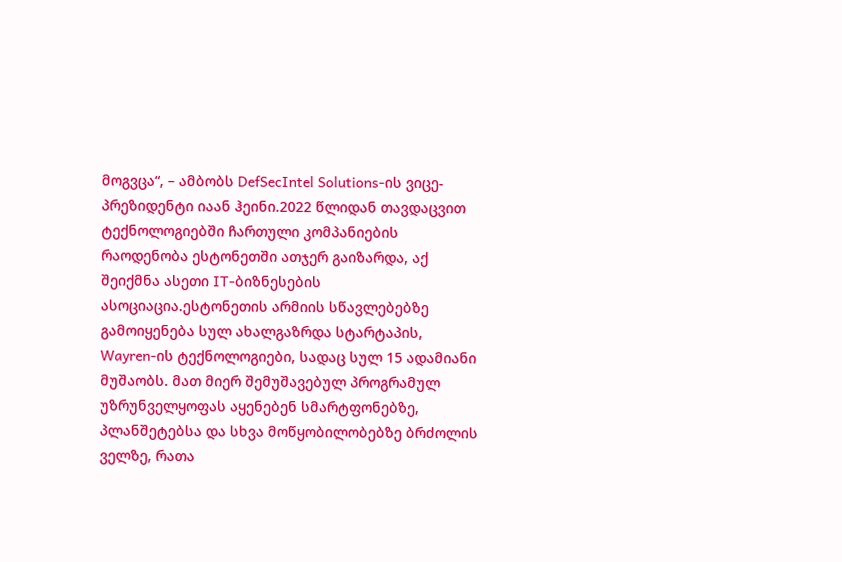მოგვცა“, – ამბობს DefSecIntel Solutions-ის ვიცე-პრეზიდენტი იაან ჰეინი.2022 წლიდან თავდაცვით ტექნოლოგიებში ჩართული კომპანიების რაოდენობა ესტონეთში ათჯერ გაიზარდა, აქ შეიქმნა ასეთი IT-ბიზნესების ასოციაცია.ესტონეთის არმიის სწავლებებზე გამოიყენება სულ ახალგაზრდა სტარტაპის, Wayren-ის ტექნოლოგიები, სადაც სულ 15 ადამიანი მუშაობს. მათ მიერ შემუშავებულ პროგრამულ უზრუნველყოფას აყენებენ სმარტფონებზე, პლანშეტებსა და სხვა მოწყობილობებზე ბრძოლის ველზე, რათა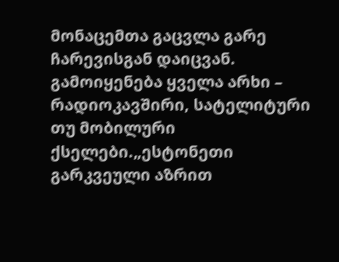მონაცემთა გაცვლა გარე ჩარევისგან დაიცვან. გამოიყენება ყველა არხი – რადიოკავშირი, სატელიტური თუ მობილური ქსელები.„ესტონეთი გარკვეული აზრით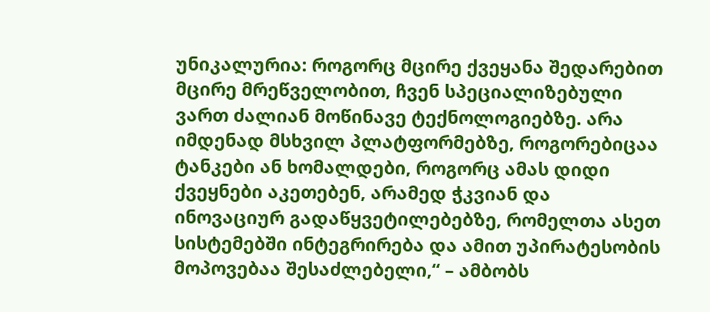უნიკალურია: როგორც მცირე ქვეყანა შედარებით მცირე მრეწველობით, ჩვენ სპეციალიზებული ვართ ძალიან მოწინავე ტექნოლოგიებზე. არა იმდენად მსხვილ პლატფორმებზე, როგორებიცაა ტანკები ან ხომალდები, როგორც ამას დიდი ქვეყნები აკეთებენ, არამედ ჭკვიან და ინოვაციურ გადაწყვეტილებებზე, რომელთა ასეთ სისტემებში ინტეგრირება და ამით უპირატესობის მოპოვებაა შესაძლებელი,“ – ამბობს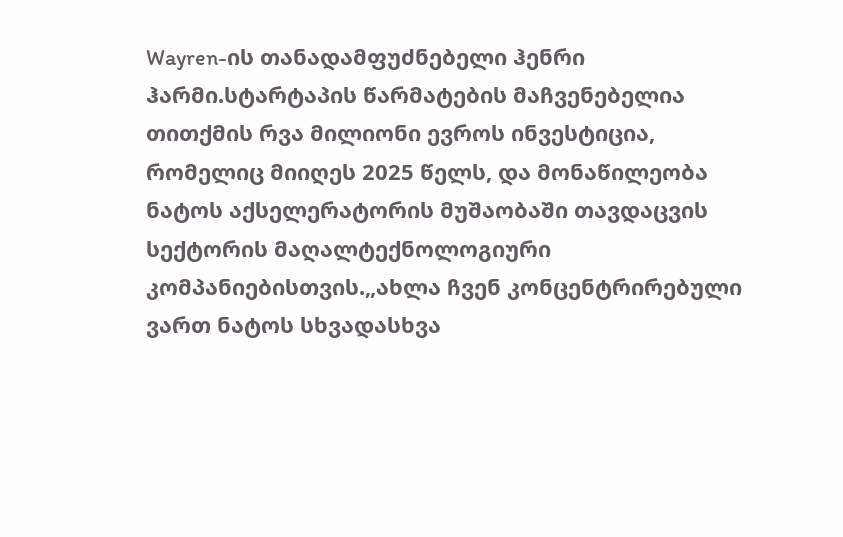Wayren-ის თანადამფუძნებელი ჰენრი ჰარმი.სტარტაპის წარმატების მაჩვენებელია თითქმის რვა მილიონი ევროს ინვესტიცია, რომელიც მიიღეს 2025 წელს, და მონაწილეობა ნატოს აქსელერატორის მუშაობაში თავდაცვის სექტორის მაღალტექნოლოგიური კომპანიებისთვის.„ახლა ჩვენ კონცენტრირებული ვართ ნატოს სხვადასხვა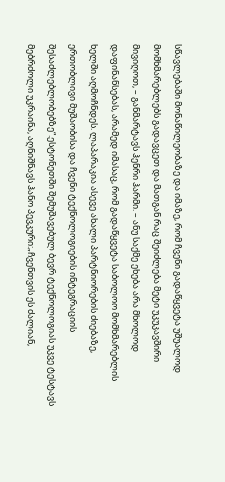სწავლებაში მონაწილეობაზე და იმაზე, რომ ჩვენი გადაწყვეტა უშუალოდ მომხმარებლებს გადავცეთ და მათგან რაც შეიძლება მეტი უკუკავშირი მივიღოთ, – განმარტავს ჰენრი ჰარმი. – ანუ საქმე ეხება არა მხოლოდ დაფინანსებას, არამედ იმასაც, რომ გადაწყვეტა საბოლოო მომხმარებლის ხელში აღმოჩნდეს. ლაპარაკია ასევე ახალი პარტნიორების ძიებაზე, ერთობლივი მუშაობისა და ჩვენი ტექნოლოგიების ინტეგრაციის შესაძლებლობებზე“.ესტონეთში შემუშავებულ ბევრ ტექნოლოგიას უკვე ტესტავს მებრძოლი უკრაინა, აღნიშნავს ჰანო პევკური:„ჩვენთვის ეს ძალიან,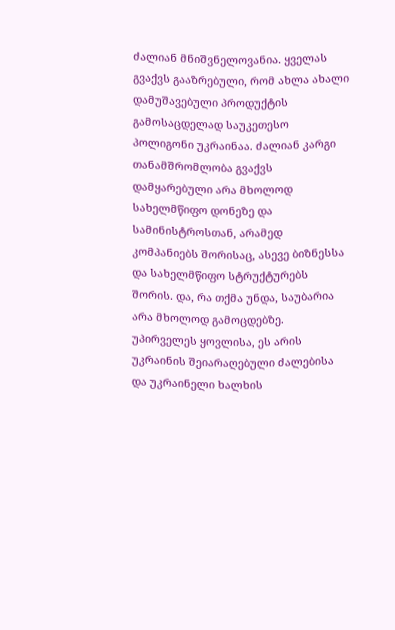ძალიან მნიშვნელოვანია. ყველას გვაქვს გააზრებული, რომ ახლა ახალი დამუშავებული პროდუქტის გამოსაცდელად საუკეთესო პოლიგონი უკრაინაა. ძალიან კარგი თანამშრომლობა გვაქვს დამყარებული არა მხოლოდ სახელმწიფო დონეზე და სამინისტროსთან, არამედ კომპანიებს შორისაც, ასევე ბიზნესსა და სახელმწიფო სტრუქტურებს შორის. და, რა თქმა უნდა, საუბარია არა მხოლოდ გამოცდებზე. უპირველეს ყოვლისა, ეს არის უკრაინის შეიარაღებული ძალებისა და უკრაინელი ხალხის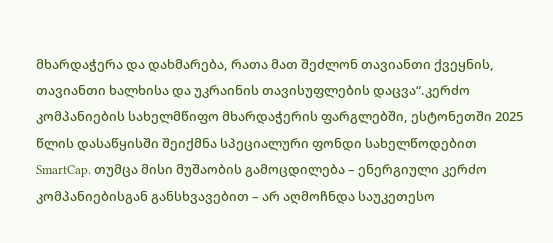მხარდაჭერა და დახმარება, რათა მათ შეძლონ თავიანთი ქვეყნის, თავიანთი ხალხისა და უკრაინის თავისუფლების დაცვა“.კერძო კომპანიების სახელმწიფო მხარდაჭერის ფარგლებში, ესტონეთში 2025 წლის დასაწყისში შეიქმნა სპეციალური ფონდი სახელწოდებით SmartCap. თუმცა მისი მუშაობის გამოცდილება – ენერგიული კერძო კომპანიებისგან განსხვავებით – არ აღმოჩნდა საუკეთესო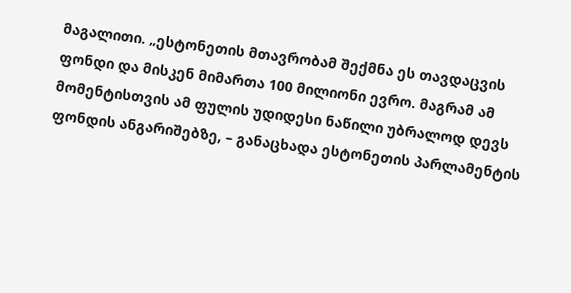მაგალითი. „ესტონეთის მთავრობამ შექმნა ეს თავდაცვის ფონდი და მისკენ მიმართა 100 მილიონი ევრო. მაგრამ ამ მომენტისთვის ამ ფულის უდიდესი ნაწილი უბრალოდ დევს ფონდის ანგარიშებზე, – განაცხადა ესტონეთის პარლამენტის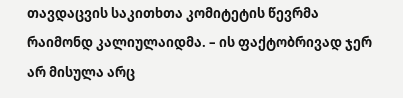თავდაცვის საკითხთა კომიტეტის წევრმა რაიმონდ კალიულაიდმა. – ის ფაქტობრივად ჯერ არ მისულა არც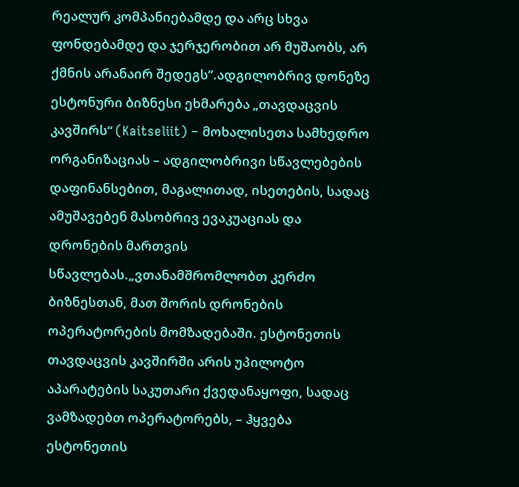რეალურ კომპანიებამდე და არც სხვა ფონდებამდე და ჯერჯერობით არ მუშაობს, არ ქმნის არანაირ შედეგს”.ადგილობრივ დონეზე ესტონური ბიზნესი ეხმარება „თავდაცვის კავშირს“ (Kaitseliit) – მოხალისეთა სამხედრო ორგანიზაციას – ადგილობრივი სწავლებების დაფინანსებით, მაგალითად, ისეთების, სადაც ამუშავებენ მასობრივ ევაკუაციას და დრონების მართვის სწავლებას.„ვთანამშრომლობთ კერძო ბიზნესთან, მათ შორის დრონების ოპერატორების მომზადებაში. ესტონეთის თავდაცვის კავშირში არის უპილოტო აპარატების საკუთარი ქვედანაყოფი, სადაც ვამზადებთ ოპერატორებს, – ჰყვება ესტონეთის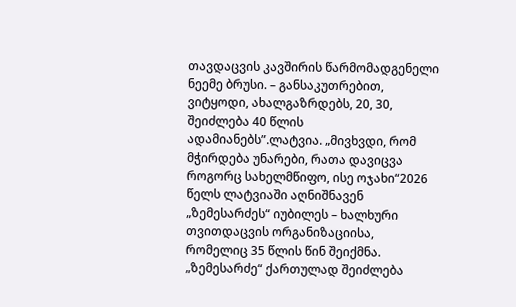თავდაცვის კავშირის წარმომადგენელი ნეემე ბრუსი. – განსაკუთრებით, ვიტყოდი, ახალგაზრდებს, 20, 30, შეიძლება 40 წლის ადამიანებს”.ლატვია. „მივხვდი, რომ მჭირდება უნარები, რათა დავიცვა როგორც სახელმწიფო, ისე ოჯახი“2026 წელს ლატვიაში აღნიშნავენ „ზემესარძეს“ იუბილეს – ხალხური თვითდაცვის ორგანიზაციისა, რომელიც 35 წლის წინ შეიქმნა. „ზემესარძე“ ქართულად შეიძლება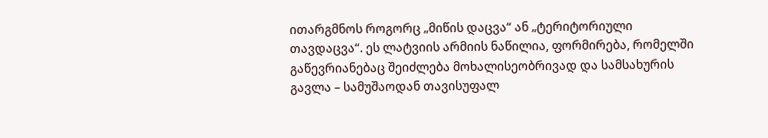ითარგმნოს როგორც „მიწის დაცვა“ ან „ტერიტორიული თავდაცვა“. ეს ლატვიის არმიის ნაწილია, ფორმირება, რომელში გაწევრიანებაც შეიძლება მოხალისეობრივად და სამსახურის გავლა – სამუშაოდან თავისუფალ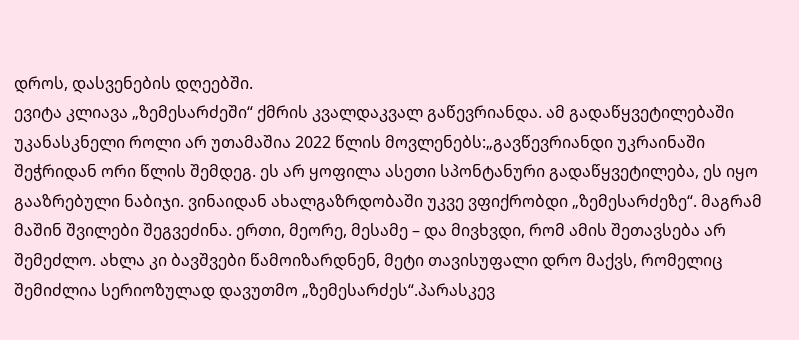დროს, დასვენების დღეებში.
ევიტა კლიავა „ზემესარძეში“ ქმრის კვალდაკვალ გაწევრიანდა. ამ გადაწყვეტილებაში უკანასკნელი როლი არ უთამაშია 2022 წლის მოვლენებს:„გავწევრიანდი უკრაინაში შეჭრიდან ორი წლის შემდეგ. ეს არ ყოფილა ასეთი სპონტანური გადაწყვეტილება, ეს იყო გააზრებული ნაბიჯი. ვინაიდან ახალგაზრდობაში უკვე ვფიქრობდი „ზემესარძეზე“. მაგრამ მაშინ შვილები შეგვეძინა. ერთი, მეორე, მესამე – და მივხვდი, რომ ამის შეთავსება არ შემეძლო. ახლა კი ბავშვები წამოიზარდნენ, მეტი თავისუფალი დრო მაქვს, რომელიც შემიძლია სერიოზულად დავუთმო „ზემესარძეს“.პარასკევ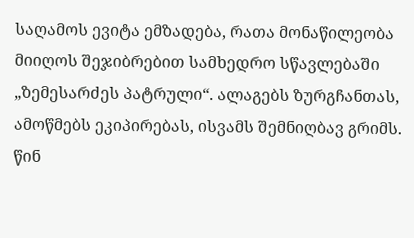საღამოს ევიტა ემზადება, რათა მონაწილეობა მიიღოს შეჯიბრებით სამხედრო სწავლებაში „ზემესარძეს პატრული“. ალაგებს ზურგჩანთას, ამოწმებს ეკიპირებას, ისვამს შემნიღბავ გრიმს. წინ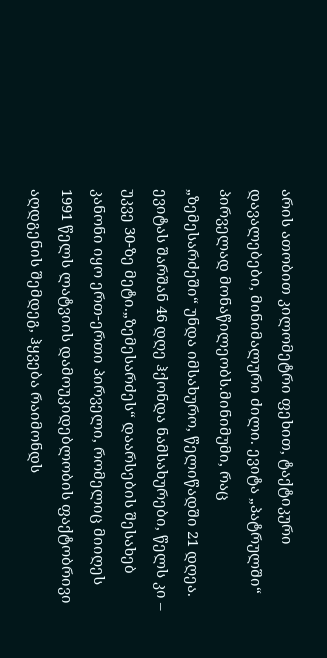არის ათობით კილომეტრი ფეხით, ტაქტიკური დავალებები, მინიმალური ძილი. ევიტა „პატრულში“ პირველად მონაწილეობს.მინიმუმი, რაც „ზემესარძეში“ უნდა იმსახურო, წელიწადში 21 დღეა. ევიტას შარშან 46 დღე ჰქონდა ნამსახურები, წელს კი – უკვე 30-ზე მეტი.„ზემესარძეს“ დაარსების შესახებ კანონი იყო ერთ-ერთი პირველი, რომელიც მიიღეს 1991 წელს ლატვიის დამოუკიდებლობის ფაქტობრივი აღდგენის შემდეგ, ჰყვება რაიმონდს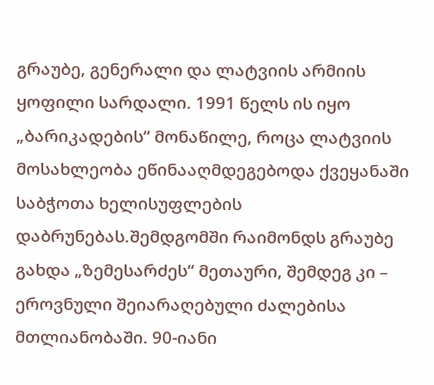გრაუბე, გენერალი და ლატვიის არმიის ყოფილი სარდალი. 1991 წელს ის იყო „ბარიკადების“ მონაწილე, როცა ლატვიის მოსახლეობა ეწინააღმდეგებოდა ქვეყანაში საბჭოთა ხელისუფლების დაბრუნებას.შემდგომში რაიმონდს გრაუბე გახდა „ზემესარძეს“ მეთაური, შემდეგ კი – ეროვნული შეიარაღებული ძალებისა მთლიანობაში. 90-იანი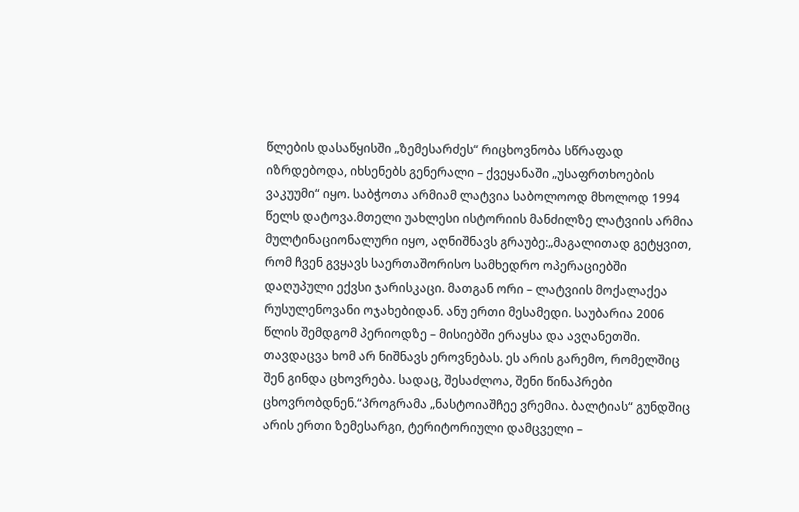წლების დასაწყისში „ზემესარძეს“ რიცხოვნობა სწრაფად იზრდებოდა, იხსენებს გენერალი – ქვეყანაში „უსაფრთხოების ვაკუუმი“ იყო. საბჭოთა არმიამ ლატვია საბოლოოდ მხოლოდ 1994 წელს დატოვა.მთელი უახლესი ისტორიის მანძილზე ლატვიის არმია მულტინაციონალური იყო, აღნიშნავს გრაუბე:„მაგალითად გეტყვით, რომ ჩვენ გვყავს საერთაშორისო სამხედრო ოპერაციებში დაღუპული ექვსი ჯარისკაცი. მათგან ორი – ლატვიის მოქალაქეა რუსულენოვანი ოჯახებიდან. ანუ ერთი მესამედი. საუბარია 2006 წლის შემდგომ პერიოდზე – მისიებში ერაყსა და ავღანეთში. თავდაცვა ხომ არ ნიშნავს ეროვნებას. ეს არის გარემო, რომელშიც შენ გინდა ცხოვრება. სადაც, შესაძლოა, შენი წინაპრები ცხოვრობდნენ.“პროგრამა „ნასტოიაშჩეე ვრემია. ბალტიას“ გუნდშიც არის ერთი ზემესარგი, ტერიტორიული დამცველი –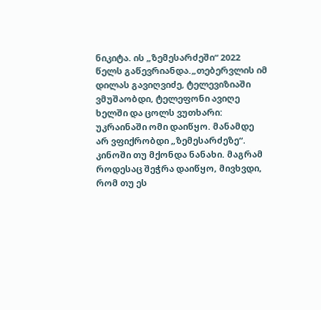ნიკიტა. ის „ზემესარძეში“ 2022 წელს გაწევრიანდა.„თებერვლის იმ დილას გავიღვიძე, ტელევიზიაში ვმუშაობდი, ტელეფონი ავიღე ხელში და ცოლს ვუთხარი: უკრაინაში ომი დაიწყო. მანამდე არ ვფიქრობდი „ზემესარძეზე“. კინოში თუ მქონდა ნანახი. მაგრამ როდესაც შეჭრა დაიწყო, მივხვდი, რომ თუ ეს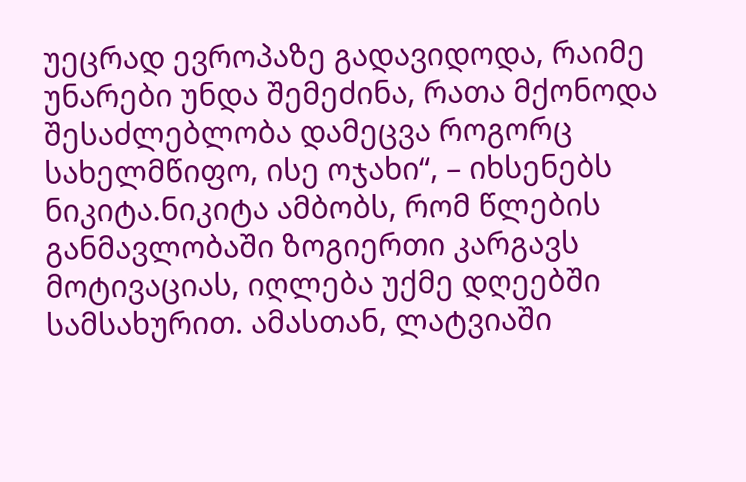უეცრად ევროპაზე გადავიდოდა, რაიმე უნარები უნდა შემეძინა, რათა მქონოდა შესაძლებლობა დამეცვა როგორც სახელმწიფო, ისე ოჯახი“, – იხსენებს ნიკიტა.ნიკიტა ამბობს, რომ წლების განმავლობაში ზოგიერთი კარგავს მოტივაციას, იღლება უქმე დღეებში სამსახურით. ამასთან, ლატვიაში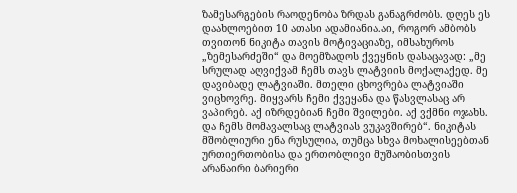ზამესარგების რაოდენობა ზრდას განაგრძობს. დღეს ეს დაახლოებით 10 ათასი ადამიანია.აი, როგორ ამბობს თვითონ ნიკიტა თავის მოტივაციაზე, იმსახუროს „ზემესარძეში“ და მოემზადოს ქვეყნის დასაცავად: „მე სრულად აღვიქვამ ჩემს თავს ლატვიის მოქალაქედ. მე დავიბადე ლატვიაში. მთელი ცხოვრება ლატვიაში ვიცხოვრე. მიყვარს ჩემი ქვეყანა და წასვლასაც არ ვაპირებ. აქ იზრდებიან ჩემი შვილები. აქ ვქმნი ოჯახს. და ჩემს მომავალსაც ლატვიას ვუკავშირებ“. ნიკიტას მშობლიური ენა რუსულია, თუმცა სხვა მოხალისეებთან ურთიერთობისა და ერთობლივი მუშაობისთვის არანაირი ბარიერი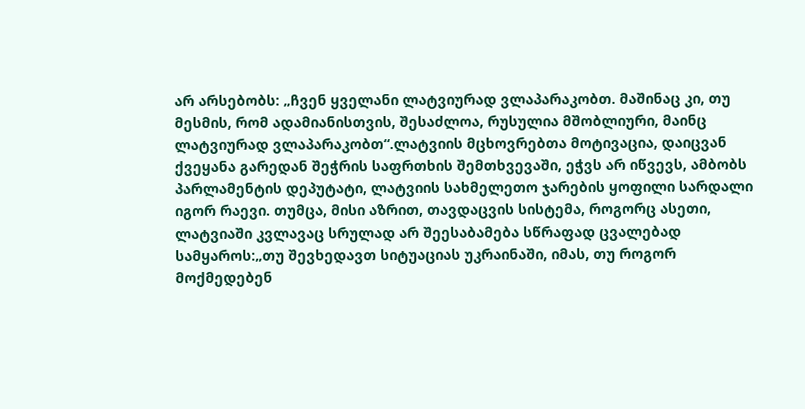არ არსებობს: „ჩვენ ყველანი ლატვიურად ვლაპარაკობთ. მაშინაც კი, თუ მესმის, რომ ადამიანისთვის, შესაძლოა, რუსულია მშობლიური, მაინც ლატვიურად ვლაპარაკობთ“.ლატვიის მცხოვრებთა მოტივაცია, დაიცვან ქვეყანა გარედან შეჭრის საფრთხის შემთხვევაში, ეჭვს არ იწვევს, ამბობს პარლამენტის დეპუტატი, ლატვიის სახმელეთო ჯარების ყოფილი სარდალი იგორ რაევი. თუმცა, მისი აზრით, თავდაცვის სისტემა, როგორც ასეთი, ლატვიაში კვლავაც სრულად არ შეესაბამება სწრაფად ცვალებად სამყაროს:„თუ შევხედავთ სიტუაციას უკრაინაში, იმას, თუ როგორ მოქმედებენ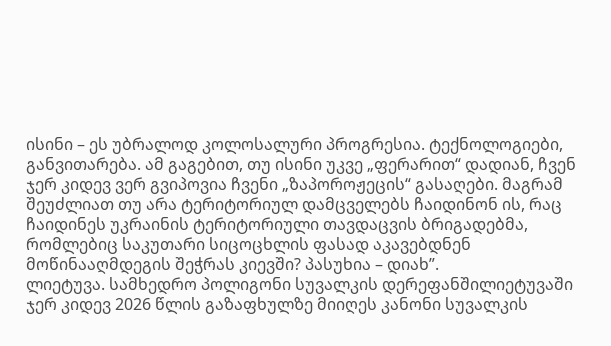ისინი – ეს უბრალოდ კოლოსალური პროგრესია. ტექნოლოგიები, განვითარება. ამ გაგებით, თუ ისინი უკვე „ფერარით“ დადიან, ჩვენ ჯერ კიდევ ვერ გვიპოვია ჩვენი „ზაპოროჟეცის“ გასაღები. მაგრამ შეუძლიათ თუ არა ტერიტორიულ დამცველებს ჩაიდინონ ის, რაც ჩაიდინეს უკრაინის ტერიტორიული თავდაცვის ბრიგადებმა, რომლებიც საკუთარი სიცოცხლის ფასად აკავებდნენ მოწინააღმდეგის შეჭრას კიევში? პასუხია – დიახ”.
ლიეტუვა. სამხედრო პოლიგონი სუვალკის დერეფანშილიეტუვაში ჯერ კიდევ 2026 წლის გაზაფხულზე მიიღეს კანონი სუვალკის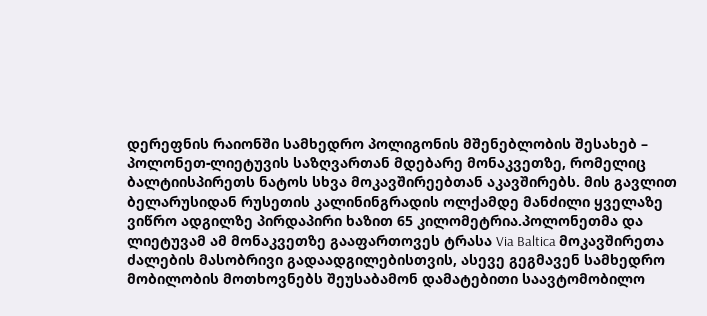დერეფნის რაიონში სამხედრო პოლიგონის მშენებლობის შესახებ – პოლონეთ-ლიეტუვის საზღვართან მდებარე მონაკვეთზე, რომელიც ბალტიისპირეთს ნატოს სხვა მოკავშირეებთან აკავშირებს. მის გავლით ბელარუსიდან რუსეთის კალინინგრადის ოლქამდე მანძილი ყველაზე ვიწრო ადგილზე პირდაპირი ხაზით 65 კილომეტრია.პოლონეთმა და ლიეტუვამ ამ მონაკვეთზე გააფართოვეს ტრასა Via Baltica მოკავშირეთა ძალების მასობრივი გადაადგილებისთვის, ასევე გეგმავენ სამხედრო მობილობის მოთხოვნებს შეუსაბამონ დამატებითი საავტომობილო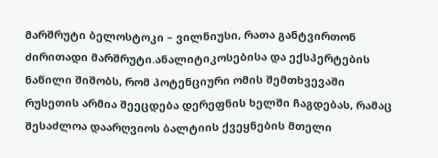მარშრუტი ბელოსტოკი – ვილნიუსი, რათა განტვირთონ ძირითადი მარშრუტი.ანალიტიკოსებისა და ექსპერტების ნაწილი შიშობს, რომ პოტენციური ომის შემთხვევაში რუსეთის არმია შეეცდება დერეფნის ხელში ჩაგდებას, რამაც შესაძლოა დაარღვიოს ბალტიის ქვეყნების მთელი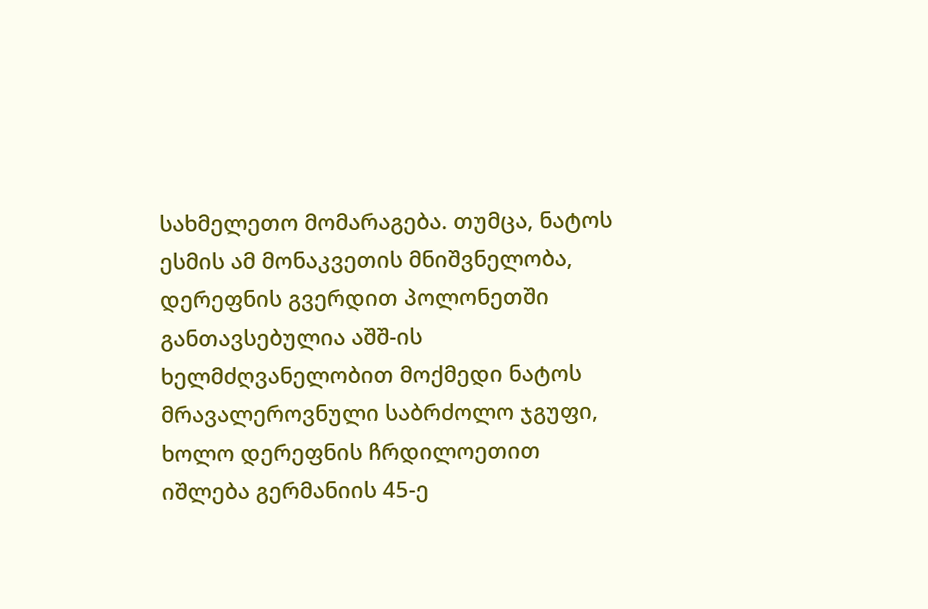სახმელეთო მომარაგება. თუმცა, ნატოს ესმის ამ მონაკვეთის მნიშვნელობა, დერეფნის გვერდით პოლონეთში განთავსებულია აშშ-ის ხელმძღვანელობით მოქმედი ნატოს მრავალეროვნული საბრძოლო ჯგუფი, ხოლო დერეფნის ჩრდილოეთით იშლება გერმანიის 45-ე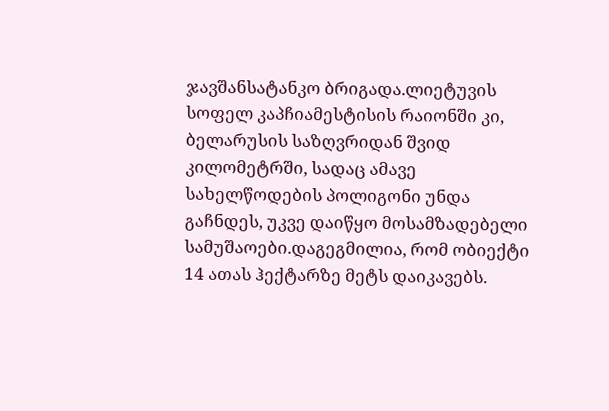ჯავშანსატანკო ბრიგადა.ლიეტუვის სოფელ კაპჩიამესტისის რაიონში კი, ბელარუსის საზღვრიდან შვიდ კილომეტრში, სადაც ამავე სახელწოდების პოლიგონი უნდა გაჩნდეს, უკვე დაიწყო მოსამზადებელი სამუშაოები.დაგეგმილია, რომ ობიექტი 14 ათას ჰექტარზე მეტს დაიკავებს.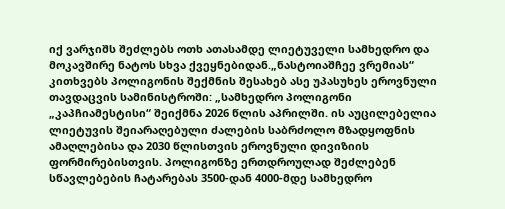იქ ვარჯიშს შეძლებს ოთხ ათასამდე ლიეტუველი სამხედრო და მოკავშირე ნატოს სხვა ქვეყნებიდან.„ნასტოიაშჩეე ვრემიას“ კითხვებს პოლიგონის შექმნის შესახებ ასე უპასუხეს ეროვნული თავდაცვის სამინისტროში: „სამხედრო პოლიგონი „კაპჩიამესტისი“ შეიქმნა 2026 წლის აპრილში. ის აუცილებელია ლიეტუვის შეიარაღებული ძალების საბრძოლო მზადყოფნის ამაღლებისა და 2030 წლისთვის ეროვნული დივიზიის ფორმირებისთვის. პოლიგონზე ერთდროულად შეძლებენ სწავლებების ჩატარებას 3500-დან 4000-მდე სამხედრო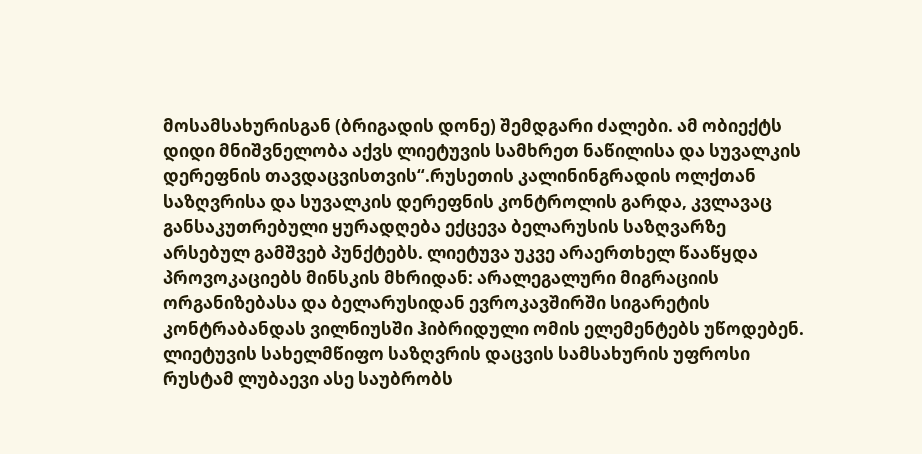მოსამსახურისგან (ბრიგადის დონე) შემდგარი ძალები. ამ ობიექტს დიდი მნიშვნელობა აქვს ლიეტუვის სამხრეთ ნაწილისა და სუვალკის დერეფნის თავდაცვისთვის“.რუსეთის კალინინგრადის ოლქთან საზღვრისა და სუვალკის დერეფნის კონტროლის გარდა, კვლავაც განსაკუთრებული ყურადღება ექცევა ბელარუსის საზღვარზე არსებულ გამშვებ პუნქტებს. ლიეტუვა უკვე არაერთხელ წააწყდა პროვოკაციებს მინსკის მხრიდან: არალეგალური მიგრაციის ორგანიზებასა და ბელარუსიდან ევროკავშირში სიგარეტის კონტრაბანდას ვილნიუსში ჰიბრიდული ომის ელემენტებს უწოდებენ. ლიეტუვის სახელმწიფო საზღვრის დაცვის სამსახურის უფროსი რუსტამ ლუბაევი ასე საუბრობს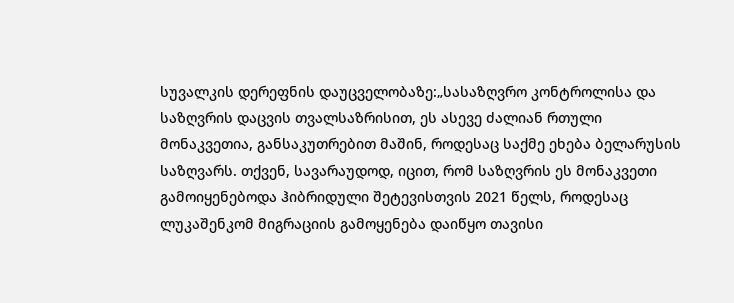სუვალკის დერეფნის დაუცველობაზე:„სასაზღვრო კონტროლისა და საზღვრის დაცვის თვალსაზრისით, ეს ასევე ძალიან რთული მონაკვეთია, განსაკუთრებით მაშინ, როდესაც საქმე ეხება ბელარუსის საზღვარს. თქვენ, სავარაუდოდ, იცით, რომ საზღვრის ეს მონაკვეთი გამოიყენებოდა ჰიბრიდული შეტევისთვის 2021 წელს, როდესაც ლუკაშენკომ მიგრაციის გამოყენება დაიწყო თავისი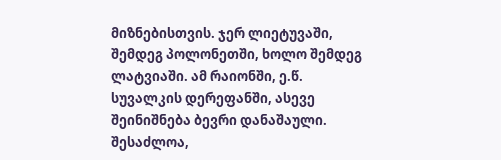მიზნებისთვის. ჯერ ლიეტუვაში, შემდეგ პოლონეთში, ხოლო შემდეგ ლატვიაში. ამ რაიონში, ე.წ. სუვალკის დერეფანში, ასევე შეინიშნება ბევრი დანაშაული. შესაძლოა,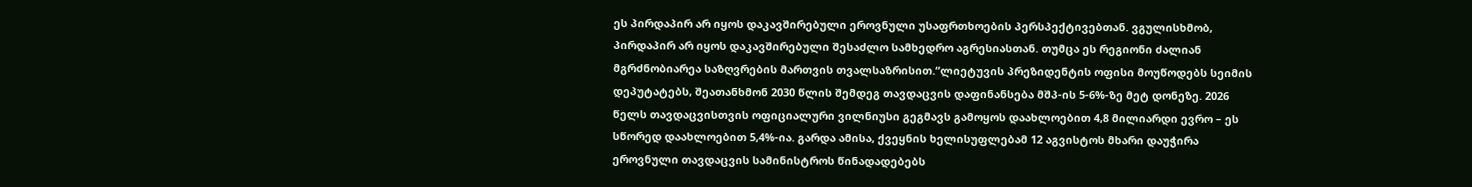ეს პირდაპირ არ იყოს დაკავშირებული ეროვნული უსაფრთხოების პერსპექტივებთან. ვგულისხმობ, პირდაპირ არ იყოს დაკავშირებული შესაძლო სამხედრო აგრესიასთან. თუმცა ეს რეგიონი ძალიან მგრძნობიარეა საზღვრების მართვის თვალსაზრისით.“ლიეტუვის პრეზიდენტის ოფისი მოუწოდებს სეიმის დეპუტატებს, შეათანხმონ 2030 წლის შემდეგ თავდაცვის დაფინანსება მშპ-ის 5-6%-ზე მეტ დონეზე. 2026 წელს თავდაცვისთვის ოფიციალური ვილნიუსი გეგმავს გამოყოს დაახლოებით 4,8 მილიარდი ევრო – ეს სწორედ დაახლოებით 5,4%-ია. გარდა ამისა, ქვეყნის ხელისუფლებამ 12 აგვისტოს მხარი დაუჭირა ეროვნული თავდაცვის სამინისტროს წინადადებებს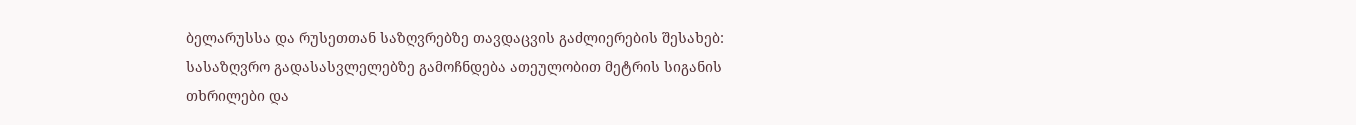ბელარუსსა და რუსეთთან საზღვრებზე თავდაცვის გაძლიერების შესახებ: სასაზღვრო გადასასვლელებზე გამოჩნდება ათეულობით მეტრის სიგანის თხრილები და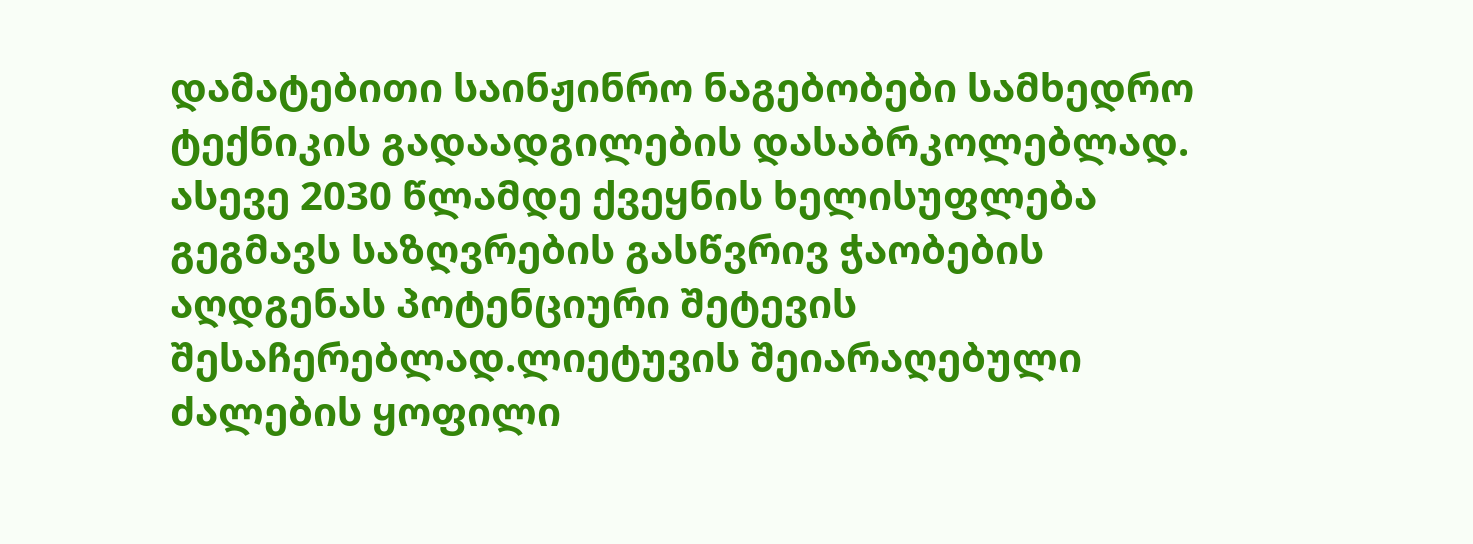დამატებითი საინჟინრო ნაგებობები სამხედრო ტექნიკის გადაადგილების დასაბრკოლებლად. ასევე 2030 წლამდე ქვეყნის ხელისუფლება გეგმავს საზღვრების გასწვრივ ჭაობების აღდგენას პოტენციური შეტევის შესაჩერებლად.ლიეტუვის შეიარაღებული ძალების ყოფილი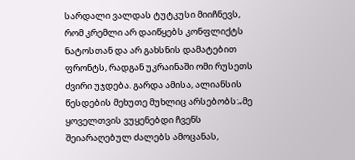სარდალი ვალდას ტუტკუსი მიიჩნევს, რომ კრემლი არ დაიწყებს კონფლიქტს ნატოსთან და არ გახსნის დამატებით ფრონტს, რადგან უკრაინაში ომი რუსეთს ძვირი უჯდება. გარდა ამისა, ალიანსის წესდების მეხუთე მუხლიც არსებობს:„მე ყოველთვის ვუყენებდი ჩვენს შეიარაღებულ ძალებს ამოცანას,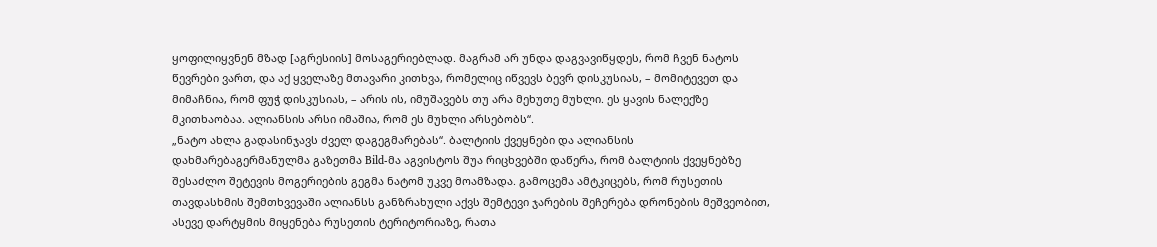ყოფილიყვნენ მზად [აგრესიის] მოსაგერიებლად. მაგრამ არ უნდა დაგვავიწყდეს, რომ ჩვენ ნატოს წევრები ვართ, და აქ ყველაზე მთავარი კითხვა, რომელიც იწვევს ბევრ დისკუსიას, – მომიტევეთ და მიმაჩნია, რომ ფუჭ დისკუსიას, – არის ის, იმუშავებს თუ არა მეხუთე მუხლი. ეს ყავის ნალექზე მკითხაობაა. ალიანსის არსი იმაშია, რომ ეს მუხლი არსებობს“.
„ნატო ახლა გადასინჯავს ძველ დაგეგმარებას“. ბალტიის ქვეყნები და ალიანსის დახმარებაგერმანულმა გაზეთმა Bild-მა აგვისტოს შუა რიცხვებში დაწერა, რომ ბალტიის ქვეყნებზე შესაძლო შეტევის მოგერიების გეგმა ნატომ უკვე მოამზადა. გამოცემა ამტკიცებს, რომ რუსეთის თავდასხმის შემთხვევაში ალიანსს განზრახული აქვს შემტევი ჯარების შეჩერება დრონების მეშვეობით, ასევე დარტყმის მიყენება რუსეთის ტერიტორიაზე, რათა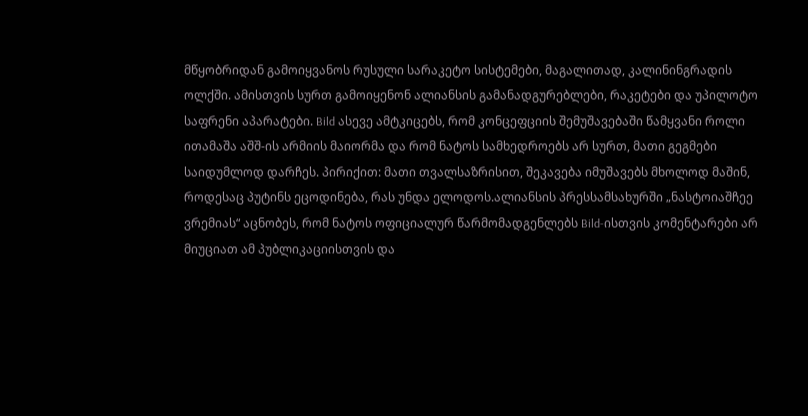მწყობრიდან გამოიყვანოს რუსული სარაკეტო სისტემები, მაგალითად, კალინინგრადის ოლქში. ამისთვის სურთ გამოიყენონ ალიანსის გამანადგურებლები, რაკეტები და უპილოტო საფრენი აპარატები. Bild ასევე ამტკიცებს, რომ კონცეფციის შემუშავებაში წამყვანი როლი ითამაშა აშშ-ის არმიის მაიორმა და რომ ნატოს სამხედროებს არ სურთ, მათი გეგმები საიდუმლოდ დარჩეს. პირიქით: მათი თვალსაზრისით, შეკავება იმუშავებს მხოლოდ მაშინ, როდესაც პუტინს ეცოდინება, რას უნდა ელოდოს.ალიანსის პრესსამსახურში „ნასტოიაშჩეე ვრემიას“ აცნობეს, რომ ნატოს ოფიციალურ წარმომადგენლებს Bild-ისთვის კომენტარები არ მიუციათ ამ პუბლიკაციისთვის და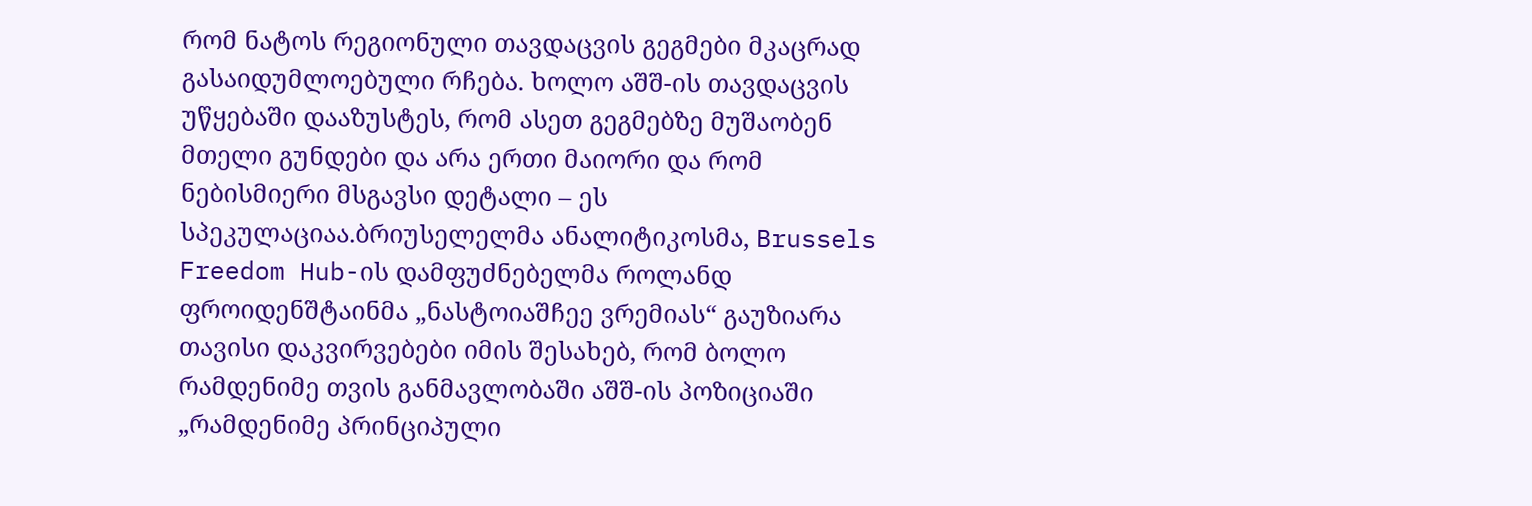რომ ნატოს რეგიონული თავდაცვის გეგმები მკაცრად გასაიდუმლოებული რჩება. ხოლო აშშ-ის თავდაცვის უწყებაში დააზუსტეს, რომ ასეთ გეგმებზე მუშაობენ მთელი გუნდები და არა ერთი მაიორი და რომ ნებისმიერი მსგავსი დეტალი – ეს სპეკულაციაა.ბრიუსელელმა ანალიტიკოსმა, Brussels Freedom Hub-ის დამფუძნებელმა როლანდ ფროიდენშტაინმა „ნასტოიაშჩეე ვრემიას“ გაუზიარა თავისი დაკვირვებები იმის შესახებ, რომ ბოლო რამდენიმე თვის განმავლობაში აშშ-ის პოზიციაში „რამდენიმე პრინციპული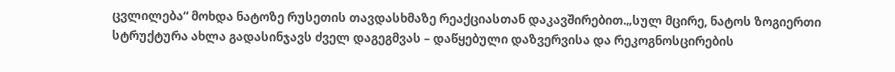ცვლილება“ მოხდა ნატოზე რუსეთის თავდასხმაზე რეაქციასთან დაკავშირებით.„სულ მცირე, ნატოს ზოგიერთი სტრუქტურა ახლა გადასინჯავს ძველ დაგეგმვას – დაწყებული დაზვერვისა და რეკოგნოსცირების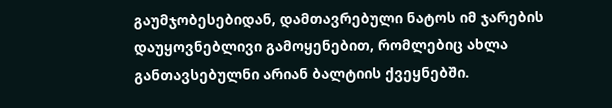გაუმჯობესებიდან, დამთავრებული ნატოს იმ ჯარების დაუყოვნებლივი გამოყენებით, რომლებიც ახლა განთავსებულნი არიან ბალტიის ქვეყნებში.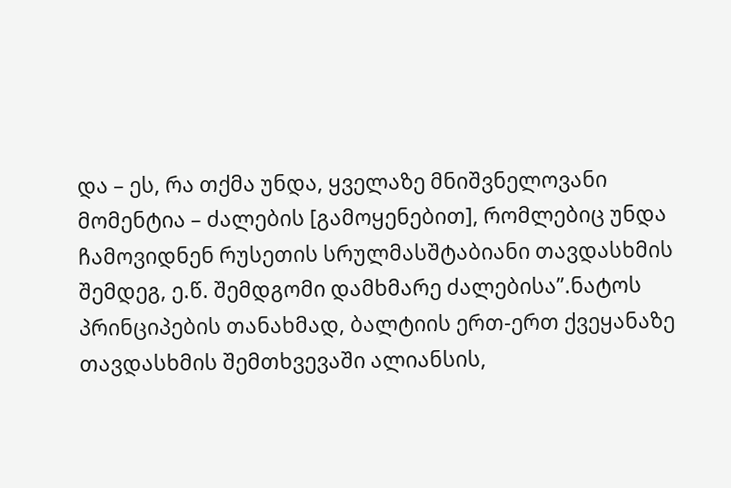და – ეს, რა თქმა უნდა, ყველაზე მნიშვნელოვანი მომენტია – ძალების [გამოყენებით], რომლებიც უნდა ჩამოვიდნენ რუსეთის სრულმასშტაბიანი თავდასხმის შემდეგ, ე.წ. შემდგომი დამხმარე ძალებისა”.ნატოს პრინციპების თანახმად, ბალტიის ერთ-ერთ ქვეყანაზე თავდასხმის შემთხვევაში ალიანსის,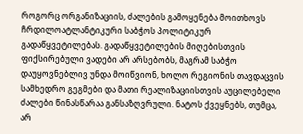როგორც ორგანიზაციის, ძალების გამოყენება მოითხოვს ჩრდილოატლანტიკური საბჭოს პოლიტიკურ გადაწყვეტილებას. გადაწყვეტილების მიღებისთვის ფიქსირებული ვადები არ არსებობს, მაგრამ საბჭო დაუყოვნებლივ უნდა მოიწვიონ, ხოლო რეგიონის თავდაცვის სამხედრო გეგმები და მათი რეალიზაციისთვის აუცილებელი ძალები წინასწარაა განსაზღვრული. ნატოს ქვეყნებს, თუმცა, არ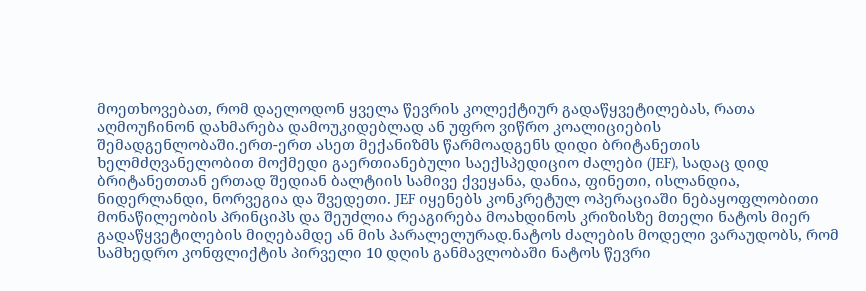მოეთხოვებათ, რომ დაელოდონ ყველა წევრის კოლექტიურ გადაწყვეტილებას, რათა აღმოუჩინონ დახმარება დამოუკიდებლად ან უფრო ვიწრო კოალიციების შემადგენლობაში.ერთ-ერთ ასეთ მექანიზმს წარმოადგენს დიდი ბრიტანეთის ხელმძღვანელობით მოქმედი გაერთიანებული საექსპედიციო ძალები (JEF), სადაც დიდ ბრიტანეთთან ერთად შედიან ბალტიის სამივე ქვეყანა, დანია, ფინეთი, ისლანდია, ნიდერლანდი, ნორვეგია და შვედეთი. JEF იყენებს კონკრეტულ ოპერაციაში ნებაყოფლობითი მონაწილეობის პრინციპს და შეუძლია რეაგირება მოახდინოს კრიზისზე მთელი ნატოს მიერ გადაწყვეტილების მიღებამდე ან მის პარალელურად.ნატოს ძალების მოდელი ვარაუდობს, რომ სამხედრო კონფლიქტის პირველი 10 დღის განმავლობაში ნატოს წევრი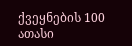ქვეყნების 100 ათასი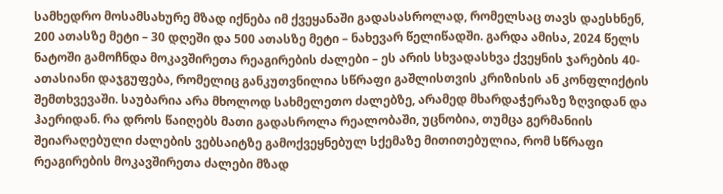სამხედრო მოსამსახურე მზად იქნება იმ ქვეყანაში გადასასროლად, რომელსაც თავს დაესხნენ, 200 ათასზე მეტი – 30 დღეში და 500 ათასზე მეტი – ნახევარ წელიწადში. გარდა ამისა, 2024 წელს ნატოში გამოჩნდა მოკავშირეთა რეაგირების ძალები – ეს არის სხვადასხვა ქვეყნის ჯარების 40-ათასიანი დაჯგუფება, რომელიც განკუთვნილია სწრაფი გაშლისთვის კრიზისის ან კონფლიქტის შემთხვევაში. საუბარია არა მხოლოდ სახმელეთო ძალებზე, არამედ მხარდაჭერაზე ზღვიდან და ჰაერიდან. რა დროს წაიღებს მათი გადასროლა რეალობაში, უცნობია, თუმცა გერმანიის შეიარაღებული ძალების ვებსაიტზე გამოქვეყნებულ სქემაზე მითითებულია, რომ სწრაფი რეაგირების მოკავშირეთა ძალები მზად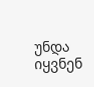უნდა იყვნენ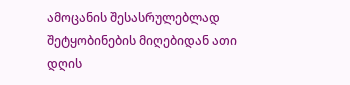ამოცანის შესასრულებლად შეტყობინების მიღებიდან ათი დღის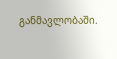განმავლობაში.